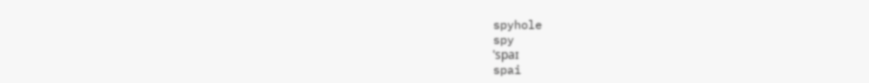spyhole
spy
ˈspaɪ
spai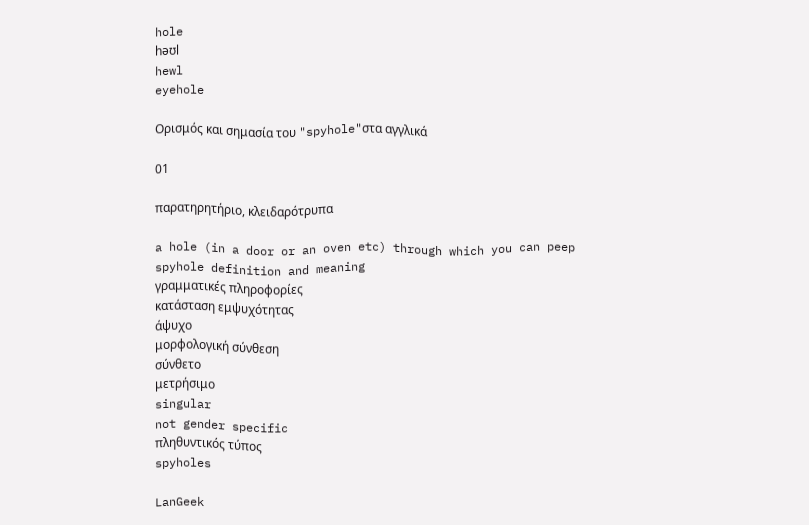hole
həʊl
hewl
eyehole

Ορισμός και σημασία του "spyhole"στα αγγλικά

01

παρατηρητήριο, κλειδαρότρυπα

a hole (in a door or an oven etc) through which you can peep
spyhole definition and meaning
γραμματικές πληροφορίες
κατάσταση εμψυχότητας
άψυχο
μορφολογική σύνθεση
σύνθετο
μετρήσιμο
singular
not gender specific
πληθυντικός τύπος
spyholes

LanGeek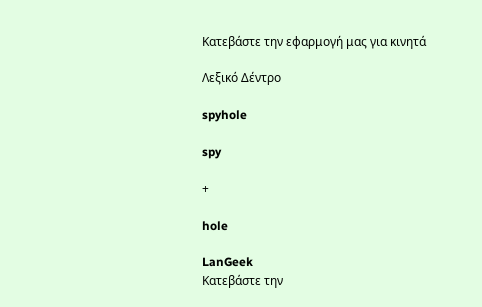Κατεβάστε την εφαρμογή μας για κινητά

Λεξικό Δέντρο

spyhole

spy

+

hole

LanGeek
Κατεβάστε την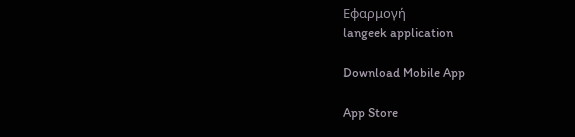Εφαρμογή
langeek application

Download Mobile App

App Store